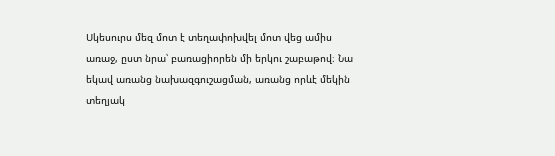Սկեսուրս մեզ մոտ է տեղափոխվել մոտ վեց ամիս առաջ, ըստ նրա՝ բառացիորեն մի երկու շաբաթով։ Նա եկավ առանց նախազգուշացման, առանց որևէ մեկին տեղյակ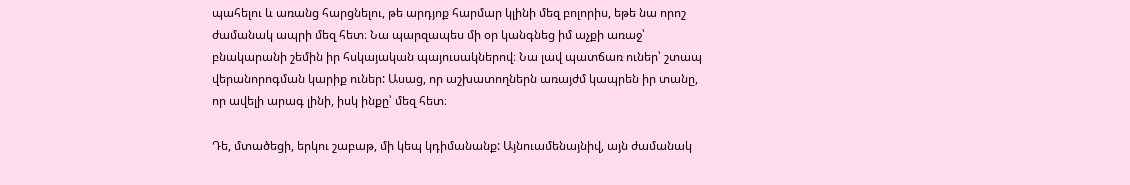պահելու և առանց հարցնելու, թե արդյոք հարմար կլինի մեզ բոլորիս, եթե նա որոշ ժամանակ ապրի մեզ հետ։ Նա պարզապես մի օր կանգնեց իմ աչքի առաջ՝ բնակարանի շեմին իր հսկայական պայուսակներով։ Նա լավ պատճառ ուներ՝ շտապ վերանորոգման կարիք ուներ: Ասաց, որ աշխատողներն առայժմ կապրեն իր տանը, որ ավելի արագ լինի, իսկ ինքը՝ մեզ հետ։

Դե, մտածեցի, երկու շաբաթ, մի կեպ կդիմանանք: Այնուամենայնիվ, այն ժամանակ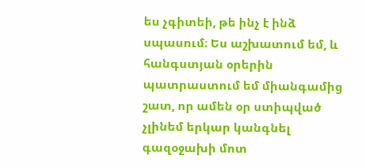ես չգիտեի, թե ինչ է ինձ սպասում։ Ես աշխատում եմ, և հանգստյան օրերին պատրաստում եմ միանգամից շատ, որ ամեն օր ստիպված չլինեմ երկար կանգնել գազօջախի մոտ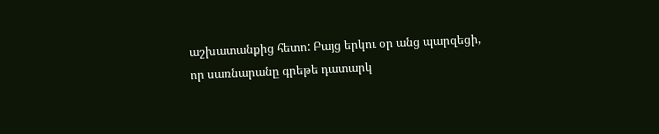աշխատանքից հետո: Բայց երկու օր անց պարզեցի, որ սառնարանը գրեթե դատարկ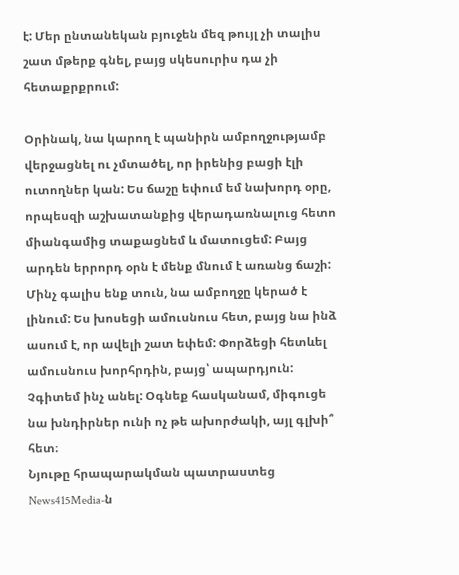է: Մեր ընտանեկան բյուջեն մեզ թույլ չի տալիս շատ մթերք գնել, բայց սկեսուրիս դա չի հետաքրքրում:

Օրինակ, նա կարող է պանիրն ամբողջությամբ վերջացնել ու չմտածել, որ իրենից բացի էլի ուտողներ կան: Ես ճաշը եփում եմ նախորդ օրը, որպեսզի աշխատանքից վերադառնալուց հետո միանգամից տաքացնեմ և մատուցեմ: Բայց արդեն երրորդ օրն է մենք մնում է առանց ճաշի: Մինչ գալիս ենք տուն, նա ամբողջը կերած է լինում: Ես խոսեցի ամուսնուս հետ, բայց նա ինձ ասում է, որ ավելի շատ եփեմ: Փորձեցի հետևել ամուսնուս խորհրդին, բայց՝ ապարդյուն: Չգիտեմ ինչ անել: Օգնեք հասկանամ, միգուցե նա խնդիրներ ունի ոչ թե ախորժակի, այլ գլխի՞ հետ։
Նյութը հրապարակման պատրաստեց News415Media-ն